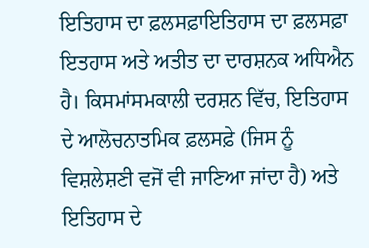ਇਤਿਹਾਸ ਦਾ ਫ਼ਲਸਫ਼ਾਇਤਿਹਾਸ ਦਾ ਫ਼ਲਸਫ਼ਾ ਇਤਹਾਸ ਅਤੇ ਅਤੀਤ ਦਾ ਦਾਰਸ਼ਨਕ ਅਧਿਐਨ ਹੈ। ਕਿਸਮਾਂਸਮਕਾਲੀ ਦਰਸ਼ਨ ਵਿੱਚ, ਇਤਿਹਾਸ ਦੇ ਆਲੋਚਨਾਤਮਿਕ ਫ਼ਲਸਫ਼ੇ (ਜਿਸ ਨੂੰ ਵਿਸ਼ਲੇਸ਼ਣੀ ਵਜੋਂ ਵੀ ਜਾਣਿਆ ਜਾਂਦਾ ਹੈ) ਅਤੇ ਇਤਿਹਾਸ ਦੇ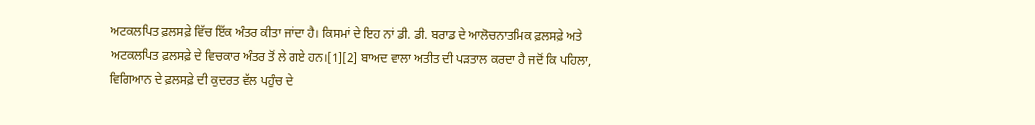ਅਟਕਲਪਿਤ ਫ਼ਲਸਫ਼ੇ ਵਿੱਚ ਇੱਕ ਅੰਤਰ ਕੀਤਾ ਜਾਂਦਾ ਹੈ। ਕਿਸਮਾਂ ਦੇ ਇਹ ਨਾਂ ਡੀ. ਡੀ. ਬਰਾਡ ਦੇ ਆਲੋਚਨਾਤਮਿਕ ਫ਼ਲਸਫ਼ੇ ਅਤੇ ਅਟਕਲਪਿਤ ਫ਼ਲਸਫ਼ੇ ਦੇ ਵਿਚਕਾਰ ਅੰਤਰ ਤੋਂ ਲੇ ਗਏ ਹਨ।[1][2] ਬਾਅਦ ਵਾਲਾ ਅਤੀਤ ਦੀ ਪੜਤਾਲ ਕਰਦਾ ਹੈ ਜਦੋਂ ਕਿ ਪਹਿਲਾ, ਵਿਗਿਆਨ ਦੇ ਫ਼ਲਸਫ਼ੇ ਦੀ ਕੁਦਰਤ ਵੱਲ ਪਹੁੰਚ ਦੇ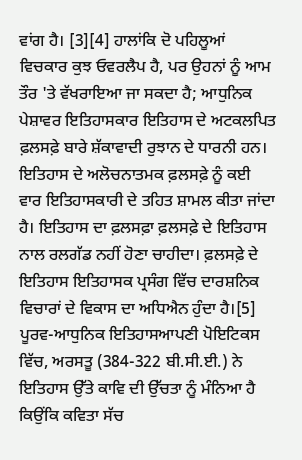ਵਾਂਗ ਹੈ। [3][4] ਹਾਲਾਂਕਿ ਦੋ ਪਹਿਲੂਆਂ ਵਿਚਕਾਰ ਕੁਝ ਓਵਰਲੈਪ ਹੈ, ਪਰ ਉਹਨਾਂ ਨੂੰ ਆਮ ਤੌਰ 'ਤੇ ਵੱਖਰਾਇਆ ਜਾ ਸਕਦਾ ਹੈ; ਆਧੁਨਿਕ ਪੇਸ਼ਾਵਰ ਇਤਿਹਾਸਕਾਰ ਇਤਿਹਾਸ ਦੇ ਅਟਕਲਪਿਤ ਫ਼ਲਸਫ਼ੇ ਬਾਰੇ ਸ਼ੱਕਾਵਾਦੀ ਰੁਝਾਨ ਦੇ ਧਾਰਨੀ ਹਨ। ਇਤਿਹਾਸ ਦੇ ਅਲੋਚਨਾਤਮਕ ਫ਼ਲਸਫ਼ੇ ਨੂੰ ਕਈ ਵਾਰ ਇਤਿਹਾਸਕਾਰੀ ਦੇ ਤਹਿਤ ਸ਼ਾਮਲ ਕੀਤਾ ਜਾਂਦਾ ਹੈ। ਇਤਿਹਾਸ ਦਾ ਫ਼ਲਸਫ਼ਾ ਫ਼ਲਸਫ਼ੇ ਦੇ ਇਤਿਹਾਸ ਨਾਲ ਰਲਗੱਡ ਨਹੀਂ ਹੋਣਾ ਚਾਹੀਦਾ। ਫ਼ਲਸਫ਼ੇ ਦੇ ਇਤਿਹਾਸ ਇਤਿਹਾਸਕ ਪ੍ਰਸੰਗ ਵਿੱਚ ਦਾਰਸ਼ਨਿਕ ਵਿਚਾਰਾਂ ਦੇ ਵਿਕਾਸ ਦਾ ਅਧਿਐਨ ਹੁੰਦਾ ਹੈ।[5] ਪੂਰਵ-ਆਧੁਨਿਕ ਇਤਿਹਾਸਆਪਣੀ ਪੋਇਟਿਕਸ ਵਿੱਚ, ਅਰਸਤੂ (384-322 ਬੀ.ਸੀ.ਈ.) ਨੇ ਇਤਿਹਾਸ ਉੱਤੇ ਕਾਵਿ ਦੀ ਉੱਚਤਾ ਨੂੰ ਮੰਨਿਆ ਹੈ ਕਿਉਂਕਿ ਕਵਿਤਾ ਸੱਚ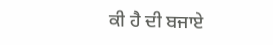ਕੀ ਹੈ ਦੀ ਬਜਾਏ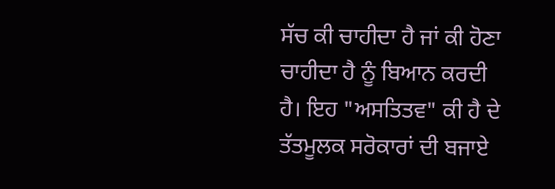ਸੱਚ ਕੀ ਚਾਹੀਦਾ ਹੈ ਜਾਂ ਕੀ ਹੋਣਾ ਚਾਹੀਦਾ ਹੈ ਨੂੰ ਬਿਆਨ ਕਰਦੀ ਹੈ। ਇਹ "ਅਸਤਿਤਵ" ਕੀ ਹੈ ਦੇ ਤੱਤਮੂਲਕ ਸਰੋਕਾਰਾਂ ਦੀ ਬਜਾਏ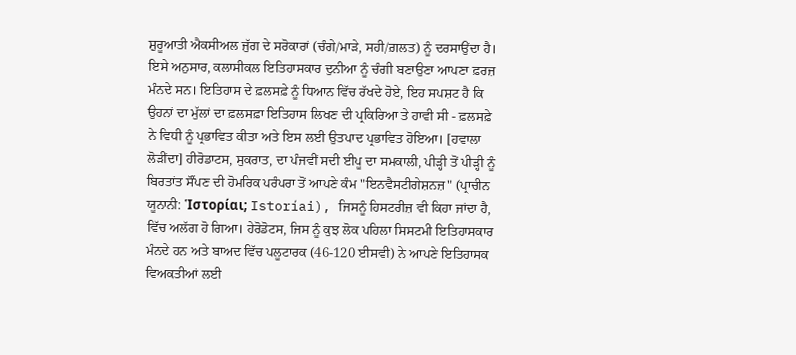ਸ਼ੁਰੂਆਤੀ ਐਕਸੀਅਲ ਜੁੱਗ ਦੇ ਸਰੋਕਾਰਾਂ (ਚੰਗੇ/ਮਾੜੇ, ਸਹੀ/ਗ਼ਲਤ) ਨੂੰ ਦਰਸਾਉਂਦਾ ਹੈ। ਇਸੇ ਅਨੁਸਾਰ, ਕਲਾਸੀਕਲ ਇਤਿਹਾਸਕਾਰ ਦੁਨੀਆ ਨੂੰ ਚੰਗੀ ਬਣਾਉਣਾ ਆਪਣਾ ਫ਼ਰਜ਼ ਮੰਨਦੇ ਸਨ। ਇਤਿਹਾਸ ਦੇ ਫ਼ਲਸਫ਼ੇ ਨੂੰ ਧਿਆਨ ਵਿੱਚ ਰੱਖਦੇ ਹੋਏ, ਇਹ ਸਪਸ਼ਟ ਹੈ ਕਿ ਉਹਨਾਂ ਦਾ ਮੁੱਲਾਂ ਦਾ ਫ਼ਲਸਫ਼ਾ ਇਤਿਹਾਸ ਲਿਖਣ ਦੀ ਪ੍ਰਕਿਰਿਆ ਤੇ ਹਾਵੀ ਸੀ - ਫ਼ਲਸਫ਼ੇ ਨੇ ਵਿਧੀ ਨੂੰ ਪ੍ਰਭਾਵਿਤ ਕੀਤਾ ਅਤੇ ਇਸ ਲਈ ਉਤਪਾਦ ਪ੍ਰਭਾਵਿਤ ਹੋਇਆ। [ਹਵਾਲਾ ਲੋੜੀਂਦਾ] ਹੀਰੋਡਾਟਸ, ਸੁਕਰਾਤ, ਦਾ ਪੰਜਵੀਂ ਸਦੀ ਈਪੂ ਦਾ ਸਮਕਾਲੀ, ਪੀੜ੍ਹੀ ਤੋਂ ਪੀੜ੍ਹੀ ਨੂੰ ਬਿਰਤਾਂਤ ਸੌਂਪਣ ਦੀ ਹੋਮਰਿਕ ਪਰੰਪਰਾ ਤੋਂ ਆਪਣੇ ਕੰਮ "ਇਨਵੈਸਟੀਗੇਸ਼ਨਜ਼" (ਪ੍ਰਾਚੀਨ ਯੂਨਾਨੀ: Ἱστορίαι; Istoríai), ਜਿਸਨੂੰ ਹਿਸਟਰੀਜ਼ ਵੀ ਕਿਹਾ ਜਾਂਦਾ ਹੈ, ਵਿੱਚ ਅਲੱਗ ਹੋ ਗਿਆ। ਹੇਰੋਡੋਟਸ, ਜਿਸ ਨੂੰ ਕੁਝ ਲੋਕ ਪਹਿਲਾ ਸਿਸਟਮੀ ਇਤਿਹਾਸਕਾਰ ਮੰਨਦੇ ਹਨ ਅਤੇ ਬਾਅਦ ਵਿੱਚ ਪਲੂਟਾਰਕ (46-120 ਈਸਵੀ) ਨੇ ਆਪਣੇ ਇਤਿਹਾਸਕ ਵਿਅਕਤੀਆਂ ਲਈ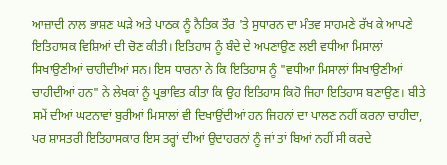ਆਜ਼ਾਦੀ ਨਾਲ ਭਾਸ਼ਣ ਘੜੇ ਅਤੇ ਪਾਠਕ ਨੂੰ ਨੈਤਿਕ ਤੌਰ 'ਤੇ ਸੁਧਾਰਨ ਦਾ ਮੰਤਵ ਸਾਹਮਣੇ ਰੱਖ ਕੇ ਆਪਣੇ ਇਤਿਹਾਸਕ ਵਿਸ਼ਿਆਂ ਦੀ ਚੋਣ ਕੀਤੀ। ਇਤਿਹਾਸ ਨੂੰ ਬੰਦੇ ਦੇ ਅਪਣਾਉਣ ਲਈ ਵਧੀਆ ਮਿਸਾਲਾਂ ਸਿਖਾਉਣੀਆਂ ਚਾਹੀਦੀਆਂ ਸਨ। ਇਸ ਧਾਰਨਾ ਨੇ ਕਿ ਇਤਿਹਾਸ ਨੂੰ "ਵਧੀਆ ਮਿਸਾਲਾਂ ਸਿਖਾਉਣੀਆਂ ਚਾਹੀਦੀਆਂ ਹਨ" ਨੇ ਲੇਖਕਾਂ ਨੂੰ ਪ੍ਰਭਾਵਿਤ ਕੀਤਾ ਕਿ ਉਹ ਇਤਿਹਾਸ ਕਿਹੋ ਜਿਹਾ ਇਤਿਹਾਸ ਬਣਾਉਣ। ਬੀਤੇ ਸਮੇਂ ਦੀਆਂ ਘਟਨਾਵਾਂ ਬੁਰੀਆਂ ਮਿਸਾਲਾਂ ਵੀ ਦਿਖਾਉਂਦੀਆਂ ਹਨ ਜਿਹਨਾਂ ਦਾ ਪਾਲਣ ਨਹੀਂ ਕਰਨਾ ਚਾਹੀਦਾ, ਪਰ ਸ਼ਾਸਤਰੀ ਇਤਿਹਾਸਕਾਰ ਇਸ ਤਰ੍ਹਾਂ ਦੀਆਂ ਉਦਾਹਰਨਾਂ ਨੂੰ ਜਾਂ ਤਾਂ ਬਿਆਂ ਨਹੀਂ ਸੀ ਕਰਦੇ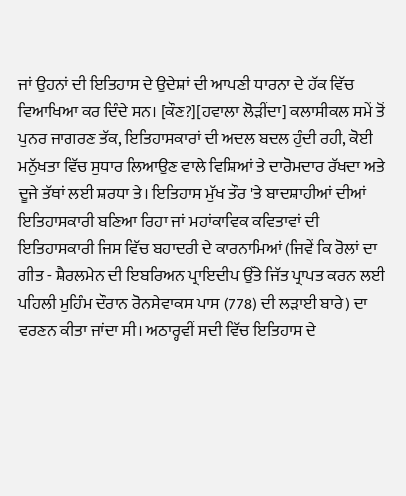ਜਾਂ ਉਹਨਾਂ ਦੀ ਇਤਿਹਾਸ ਦੇ ਉਦੇਸ਼ਾਂ ਦੀ ਆਪਣੀ ਧਾਰਨਾ ਦੇ ਹੱਕ ਵਿੱਚ ਵਿਆਖਿਆ ਕਰ ਦਿੰਦੇ ਸਨ। [ਕੌਣ?][ਹਵਾਲਾ ਲੋੜੀਂਦਾ] ਕਲਾਸੀਕਲ ਸਮੇਂ ਤੋਂ ਪੁਨਰ ਜਾਗਰਣ ਤੱਕ, ਇਤਿਹਾਸਕਾਰਾਂ ਦੀ ਅਦਲ ਬਦਲ ਹੁੰਦੀ ਰਹੀ, ਕੋਈ ਮਨੁੱਖਤਾ ਵਿੱਚ ਸੁਧਾਰ ਲਿਆਉਣ ਵਾਲੇ ਵਿਸ਼ਿਆਂ ਤੇ ਦਾਰੋਮਦਾਰ ਰੱਖਦਾ ਅਤੇ ਦੂਜੇ ਤੱਥਾਂ ਲਈ ਸ਼ਰਧਾ ਤੇ। ਇਤਿਹਾਸ ਮੁੱਖ ਤੌਰ 'ਤੇ ਬਾਦਸ਼ਾਹੀਆਂ ਦੀਆਂ ਇਤਿਹਾਸਕਾਰੀ ਬਣਿਆ ਰਿਹਾ ਜਾਂ ਮਹਾਂਕਾਵਿਕ ਕਵਿਤਾਵਾਂ ਦੀ ਇਤਿਹਾਸਕਾਰੀ ਜਿਸ ਵਿੱਚ ਬਹਾਦਰੀ ਦੇ ਕਾਰਨਾਮਿਆਂ (ਜਿਵੇਂ ਕਿ ਰੋਲਾਂ ਦਾ ਗੀਤ - ਸ਼ੈਰਲਮੇਨ ਦੀ ਇਬਰਿਅਨ ਪ੍ਰਾਇਦੀਪ ਉੱਤੇ ਜਿੱਤ ਪ੍ਰਾਪਤ ਕਰਨ ਲਈ ਪਹਿਲੀ ਮੁਹਿੰਮ ਦੌਰਾਨ ਰੋਨਸੇਵਾਕਸ ਪਾਸ (778) ਦੀ ਲੜਾਈ ਬਾਰੇ) ਦਾ ਵਰਣਨ ਕੀਤਾ ਜਾਂਦਾ ਸੀ। ਅਠਾਰ੍ਹਵੀਂ ਸਦੀ ਵਿੱਚ ਇਤਿਹਾਸ ਦੇ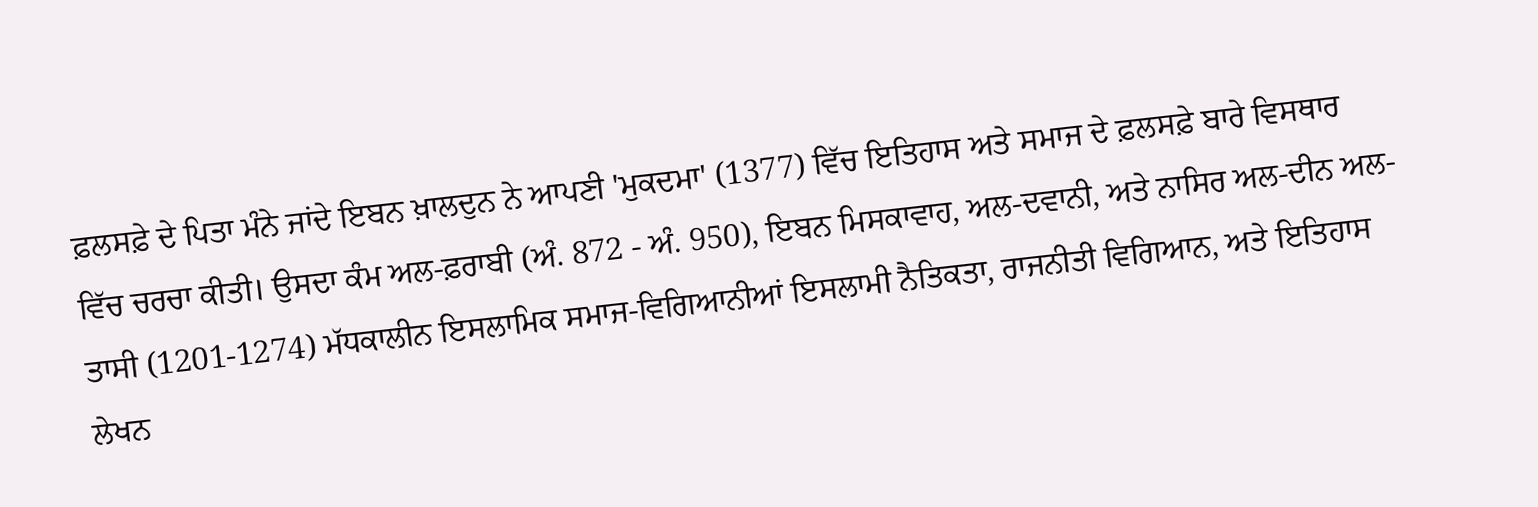ਫ਼ਲਸਫ਼ੇ ਦੇ ਪਿਤਾ ਮੰਨੇ ਜਾਂਦੇ ਇਬਨ ਖ਼ਾਲਦੁਨ ਨੇ ਆਪਣੀ 'ਮੁਕਦਮਾ' (1377) ਵਿੱਚ ਇਤਿਹਾਸ ਅਤੇ ਸਮਾਜ ਦੇ ਫ਼ਲਸਫ਼ੇ ਬਾਰੇ ਵਿਸਥਾਰ ਵਿੱਚ ਚਰਚਾ ਕੀਤੀ। ਉਸਦਾ ਕੰਮ ਅਲ-ਫ਼ਰਾਬੀ (ਅੰ. 872 - ਅੰ. 950), ਇਬਨ ਮਿਸਕਾਵਾਹ, ਅਲ-ਦਵਾਨੀ, ਅਤੇ ਨਾਸਿਰ ਅਲ-ਦੀਨ ਅਲ-ਤਾਸੀ (1201-1274) ਮੱਧਕਾਲੀਨ ਇਸਲਾਮਿਕ ਸਮਾਜ-ਵਿਗਿਆਨੀਆਂ ਇਸਲਾਮੀ ਨੈਤਿਕਤਾ, ਰਾਜਨੀਤੀ ਵਿਗਿਆਨ, ਅਤੇ ਇਤਿਹਾਸ ਲੇਖਨ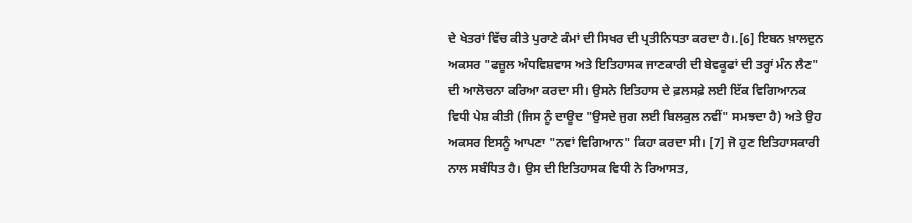ਦੇ ਖੇਤਰਾਂ ਵਿੱਚ ਕੀਤੇ ਪੁਰਾਣੇ ਕੰਮਾਂ ਦੀ ਸਿਖਰ ਦੀ ਪ੍ਰਤੀਨਿਧਤਾ ਕਰਦਾ ਹੈ।.[6] ਇਬਨ ਖ਼ਾਲਦੁਨ ਅਕਸਰ "ਫਜ਼ੂਲ ਅੰਧਵਿਸ਼ਵਾਸ ਅਤੇ ਇਤਿਹਾਸਕ ਜਾਣਕਾਰੀ ਦੀ ਬੇਵਕੂਫਾਂ ਦੀ ਤਰ੍ਹਾਂ ਮੰਨ ਲੈਣ" ਦੀ ਆਲੋਚਨਾ ਕਰਿਆ ਕਰਦਾ ਸੀ। ਉਸਨੇ ਇਤਿਹਾਸ ਦੇ ਫ਼ਲਸਫ਼ੇ ਲਈ ਇੱਕ ਵਿਗਿਆਨਕ ਵਿਧੀ ਪੇਸ਼ ਕੀਤੀ (ਜਿਸ ਨੂੰ ਦਾਊਦ "ਉਸਦੇ ਜੁਗ ਲਈ ਬਿਲਕੁਲ ਨਵੀਂ" ਸਮਝਦਾ ਹੈ) ਅਤੇ ਉਹ ਅਕਸਰ ਇਸਨੂੰ ਆਪਣਾ "ਨਵਾਂ ਵਿਗਿਆਨ" ਕਿਹਾ ਕਰਦਾ ਸੀ। [7] ਜੋ ਹੁਣ ਇਤਿਹਾਸਕਾਰੀ ਨਾਲ ਸਬੰਧਿਤ ਹੈ। ਉਸ ਦੀ ਇਤਿਹਾਸਕ ਵਿਧੀ ਨੇ ਰਿਆਸਤ,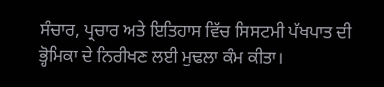ਸੰਚਾਰ, ਪ੍ਰਚਾਰ ਅਤੇ ਇਤਿਹਾਸ ਵਿੱਚ ਸਿਸਟਮੀ ਪੱਖਪਾਤ ਦੀ ਭ੍ਹੋਮਿਕਾ ਦੇ ਨਿਰੀਖਣ ਲਈ ਮੁਢਲਾ ਕੰਮ ਕੀਤਾ।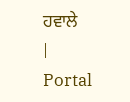ਹਵਾਲੇ
|
Portal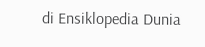di Ensiklopedia Dunia